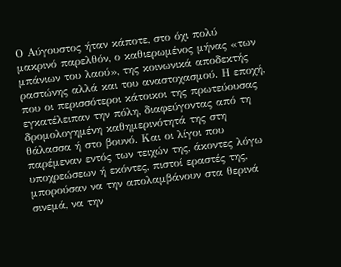Ο Αύγουστος ήταν κάποτε, στο όχι πολύ μακρινό παρελθόν, ο καθιερωμένος μήνας «των μπάνιων του λαού», της κοινωνικά αποδεκτής ραστώνης αλλά και του αναστοχασμού. Η εποχή, που οι περισσότεροι κάτοικοι της πρωτεύουσας εγκατέλειπαν την πόλη, διαφεύγοντας από τη δρομολογημένη καθημερινότητά της στη θάλασσα ή στο βουνό. Και οι λίγοι που παρέμεναν εντός των τειχών της, άκοντες λόγω υποχρεώσεων ή εκόντες, πιστοί εραστές της, μπορούσαν να την απολαμβάνουν στα θερινά σινεμά, να την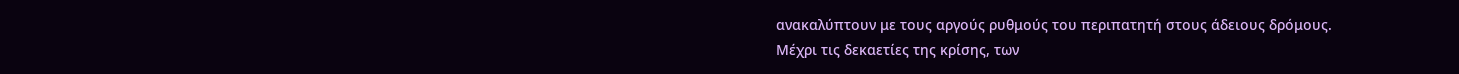ανακαλύπτουν με τους αργούς ρυθμούς του περιπατητή στους άδειους δρόμους.
Μέχρι τις δεκαετίες της κρίσης, των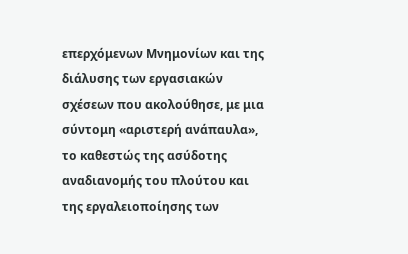επερχόμενων Μνημονίων και της διάλυσης των εργασιακών σχέσεων που ακολούθησε, με μια σύντομη «αριστερή ανάπαυλα», το καθεστώς της ασύδοτης αναδιανομής του πλούτου και της εργαλειοποίησης των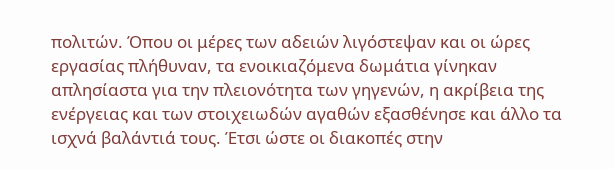πολιτών. Όπου οι μέρες των αδειών λιγόστεψαν και οι ώρες εργασίας πλήθυναν, τα ενοικιαζόμενα δωμάτια γίνηκαν απλησίαστα για την πλειονότητα των γηγενών, η ακρίβεια της ενέργειας και των στοιχειωδών αγαθών εξασθένησε και άλλο τα ισχνά βαλάντιά τους. Έτσι ώστε οι διακοπές στην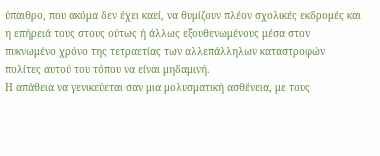ύπαιθρο, που ακόμα δεν έχει καεί, να θυμίζουν πλέον σχολικές εκδρομές και η επήρειά τους στους ούτως ή άλλως εξουθενωμένους μέσα στον πυκνωμένο χρόνο της τετραετίας των αλλεπάλληλων καταστροφών πολίτες αυτού του τόπου να είναι μηδαμινή.
Η απάθεια να γενικεύεται σαν μια μολυσματική ασθένεια, με τους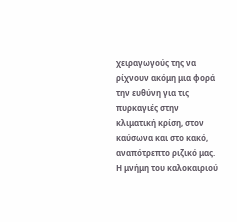χειραγωγούς της να ρίχνουν ακόμη μια φορά την ευθύνη για τις πυρκαγιές στην κλιματική κρίση, στον καύσωνα και στο κακό, αναπότρεπτο ριζικό μας. Η μνήμη του καλοκαιριού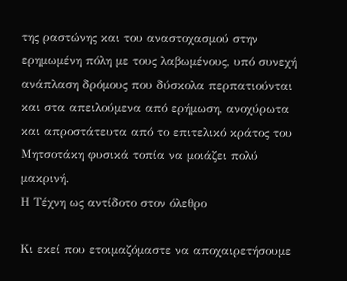της ραστώνης και του αναστοχασμού στην ερημωμένη πόλη με τους λαβωμένους, υπό συνεχή ανάπλαση δρόμους που δύσκολα περπατιούνται και στα απειλούμενα από ερήμωση, ανοχύρωτα και απροστάτευτα από το επιτελικό κράτος του Μητσοτάκη φυσικά τοπία να μοιάζει πολύ μακρινή.
Η Τέχνη ως αντίδοτο στον όλεθρο

Κι εκεί που ετοιμαζόμαστε να αποχαιρετήσουμε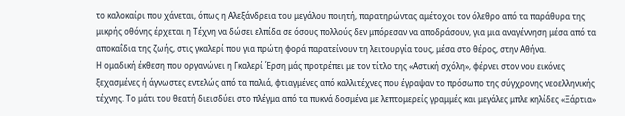το καλοκαίρι που χάνεται, όπως η Αλεξάνδρεια του μεγάλου ποιητή, παρατηρώντας αμέτοχοι τον όλεθρο από τα παράθυρα της μικρής οθόνης έρχεται η Τέχνη να δώσει ελπίδα σε όσους πολλούς δεν μπόρεσαν να αποδράσουν, για μια αναγέννηση μέσα από τα αποκαΐδια της ζωής, στις γκαλερί που για πρώτη φορά παρατείνουν τη λειτουργία τους, μέσα στο θέρος, στην Αθήνα.
Η ομαδική έκθεση που οργανώνει η Γκαλερί Έρση μάς προτρέπει με τον τίτλο της «Αστική σχόλη», φέρνει στον νου εικόνες ξεχασμένες ή άγνωστες εντελώς από τα παλιά, φτιαγμένες από καλλιτέχνες που έγραψαν το πρόσωπο της σύγχρονης νεοελληνικής τέχνης. Το μάτι του θεατή διεισδύει στο πλέγμα από τα πυκνά δοσμένα με λεπτομερείς γραμμές και μεγάλες μπλε κηλίδες «Ξάρτια»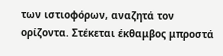των ιστιοφόρων, αναζητά τον ορίζοντα. Στέκεται έκθαμβος μπροστά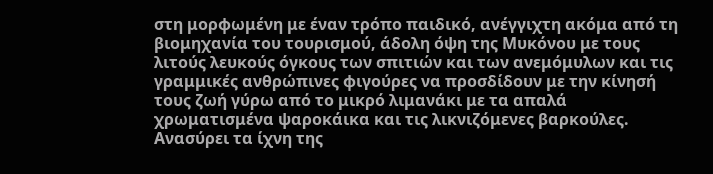στη μορφωμένη με έναν τρόπο παιδικό, ανέγγιχτη ακόμα από τη βιομηχανία του τουρισμού, άδολη όψη της Μυκόνου με τους λιτούς λευκούς όγκους των σπιτιών και των ανεμόμυλων και τις γραμμικές ανθρώπινες φιγούρες να προσδίδουν με την κίνησή τους ζωή γύρω από το μικρό λιμανάκι με τα απαλά χρωματισμένα ψαροκάικα και τις λικνιζόμενες βαρκούλες. Ανασύρει τα ίχνη της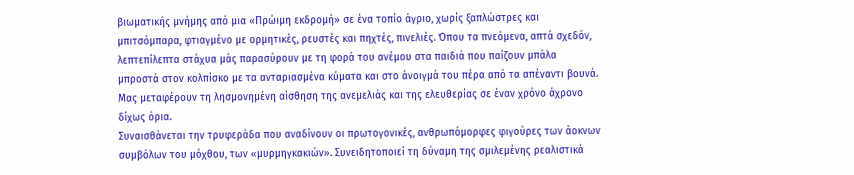βιωματικής μνήμης από μια «Πρώιμη εκδρομή» σε ένα τοπίο άγριο, χωρίς ξαπλώστρες και μπιτσόμπαρα, φτιαγμένο με ορμητικές, ρευστές και πηχτές, πινελιές. Όπου τα πνεόμενα, απτά σχεδόν, λεπτεπίλεπτα στάχυα μάς παρασύρουν με τη φορά του ανέμου στα παιδιά που παίζουν μπάλα μπροστά στον κολπίσκο με τα ανταριασμένα κύματα και στο άνοιγμά του πέρα από τα απέναντι βουνά. Μας μεταφέρουν τη λησμονημένη αίσθηση της ανεμελιάς και της ελευθερίας σε έναν χρόνο άχρονο δίχως όρια.
Συναισθάνεται την τρυφεράδα που αναδίνουν οι πρωτογονικές, ανθρωπόμορφες φιγούρες των άοκνων συμβόλων του μόχθου, των «μυρμηγκακιών». Συνειδητοποιεί τη δύναμη της σμιλεμένης ρεαλιστικά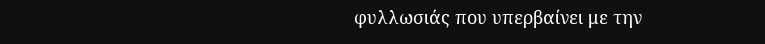φυλλωσιάς που υπερβαίνει με την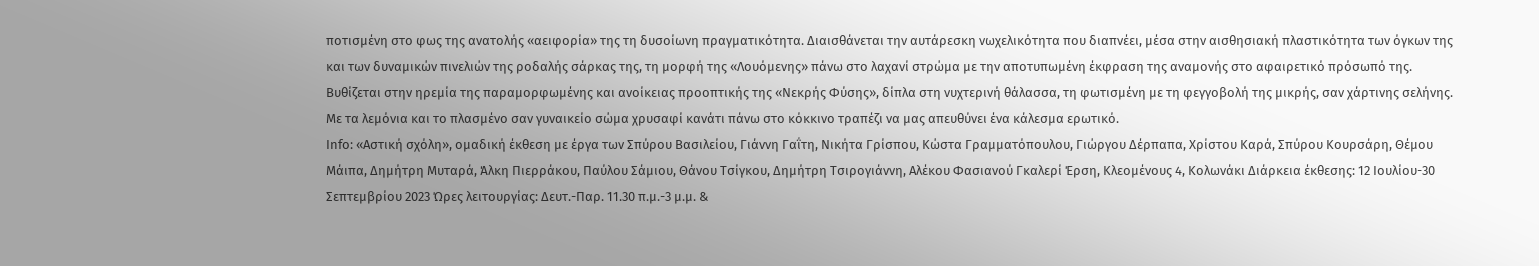ποτισμένη στο φως της ανατολής «αειφορία» της τη δυσοίωνη πραγματικότητα. Διαισθάνεται την αυτάρεσκη νωχελικότητα που διαπνέει, μέσα στην αισθησιακή πλαστικότητα των όγκων της και των δυναμικών πινελιών της ροδαλής σάρκας της, τη μορφή της «Λουόμενης» πάνω στο λαχανί στρώμα με την αποτυπωμένη έκφραση της αναμονής στο αφαιρετικό πρόσωπό της. Βυθίζεται στην ηρεμία της παραμορφωμένης και ανοίκειας προοπτικής της «Νεκρής Φύσης», δίπλα στη νυχτερινή θάλασσα, τη φωτισμένη με τη φεγγοβολή της μικρής, σαν χάρτινης σελήνης. Με τα λεμόνια και το πλασμένο σαν γυναικείο σώμα χρυσαφί κανάτι πάνω στο κόκκινο τραπέζι να μας απευθύνει ένα κάλεσμα ερωτικό.
Info: «Αστική σχόλη», ομαδική έκθεση με έργα των Σπύρου Βασιλείου, Γιάννη Γαΐτη, Νικήτα Γρίσπου, Κώστα Γραμματόπουλου, Γιώργου Δέρπαπα, Χρίστου Καρά, Σπύρου Κουρσάρη, Θέμου Μάιπα, Δημήτρη Μυταρά, Άλκη Πιερράκου, Παύλου Σάμιου, Θάνου Τσίγκου, Δημήτρη Τσιρογιάννη, Αλέκου Φασιανού Γκαλερί Έρση, Κλεομένους 4, Κολωνάκι Διάρκεια έκθεσης: 12 Ιουλίου-30 Σεπτεμβρίου 2023 Ώρες λειτουργίας: Δευτ.-Παρ. 11.30 π.μ.-3 μ.μ. &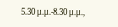5.30 μ.μ.-8.30 μ.μ.,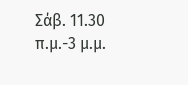Σάβ. 11.30 π.μ.-3 μ.μ.